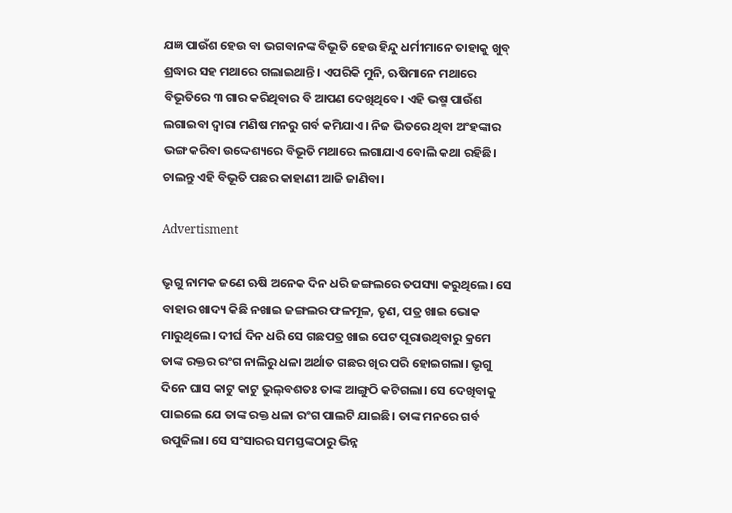ଯଜ୍ଞ ପାଉଁଶ ହେଉ ବା ଭଗବାନଙ୍କ ବିଭୂତି ହେଉ ହିନ୍ଦୁ ଧର୍ମୀମାନେ ତାହାକୁ ଖୁବ୍‌ ଶ୍ରଦ୍ଧାର ସହ ମଥାରେ ଗଲାଇଥାନ୍ତି। ଏପରିକି ମୁନି, ଋଷିମାନେ ମଥାରେ ବିଭୂତିରେ ୩ ଗାର କରିଥିବାର ବି ଆପଣ ଦେଖିଥିବେ। ଏହି ଭଷ୍ମ ପାଉଁଶ ଲଗାଇବା ଦ୍ୱାରା ମଣିଷ ମନରୁ ଗର୍ବ କମିଯାଏ। ନିଜ ଭିତରେ ଥିବା ଅଂହଙ୍କାର ଭଙ୍ଗ କରିବା ଉଦ୍ଦେଶ୍ୟରେ ବିଭୂତି ମଥାରେ ଲଗାଯାଏ ବୋଲି କଥା ରହିଛି। ଚାଲନ୍ତୁ ଏହି ବିଭୂତି ପଛର କାହାଣୀ ଆଜି ଜାଣିବା।

Advertisment

ଭୃଗୁ ନାମକ ଜଣେ ଋଷି ଅନେକ ଦିନ ଧରି ଜଙ୍ଗଲରେ ତପସ୍ୟା କରୁଥିଲେ। ସେ ବାହାର ଖାଦ୍ୟ କିଛି ନଖାଇ ଜଙ୍ଗଲର ଫଳମୂଳ, ତୃଣ, ପତ୍ର ଖାଇ ଭୋକ ମାରୁଥିଲେ। ଦୀର୍ଘ ଦିନ ଧରି ସେ ଗଛପତ୍ର ଖାଇ ପେଟ ପୂରାଉଥିବାରୁ କ୍ରମେ ତାଙ୍କ ରକ୍ତର ରଂଗ ନାଲିରୁ ଧଳା ଅର୍ଥାତ ଗଛର ଖିର ପରି ହୋଇଗଲା। ଭୃଗୁ ଦିନେ ଘାସ କାଟୁ କାଟୁ ଭୁଲ୍‌ବଶତଃ ତାଙ୍କ ଆଙ୍ଗୁଠି କଟିଗଲା। ସେ ଦେଖିବାକୁ ପାଇଲେ ଯେ ତାଙ୍କ ରକ୍ତ ଧଳା ରଂଗ ପାଲଟି ଯାଇଛି। ତାଙ୍କ ମନରେ ଗର୍ବ ଉପୁଜିଲା। ସେ ସଂସାରର ସମସ୍ତଙ୍କଠାରୁ ଭିନ୍ନ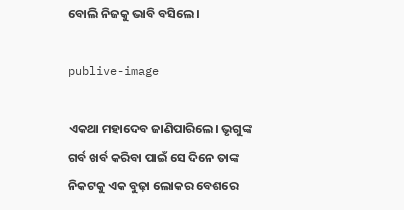ବୋଲି ନିଜକୁ ଭାବି ବସିଲେ।

publive-image

ଏକଥା ମହାଦେବ ଜାଣିପାରିଲେ। ଭୃଗୁଙ୍କ ଗର୍ବ ଖର୍ବ କରିବା ପାଇଁ ସେ ଦିନେ ତାଙ୍କ ନିକଟକୁ ଏକ ବୁଢ଼ା ଲୋକର ବେଶରେ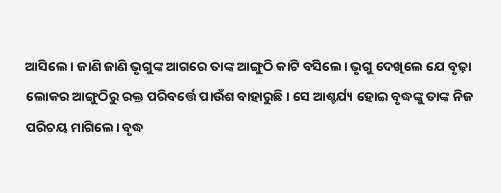ଆସିଲେ। ଜାଣି ଜାଣି ଭୃଗୁଙ୍କ ଆଗରେ ତାଙ୍କ ଆଙ୍ଗୁଠି କାଟି ବସିଲେ। ଭୃଗୁ ଦେଖିଲେ ଯେ ବୃଢ଼ା ଲୋକର ଆଙ୍ଗୁଠିରୁ ରକ୍ତ ପରିବର୍ତ୍ତେ ପାଉଁଶ ବାହାରୁଛି। ସେ ଆଶ୍ଚର୍ଯ୍ୟ ହୋଇ ବୃଦ୍ଧଙ୍କୁ ତାଙ୍କ ନିଜ ପରିଚୟ ମାଗିଲେ। ବୃଦ୍ଧ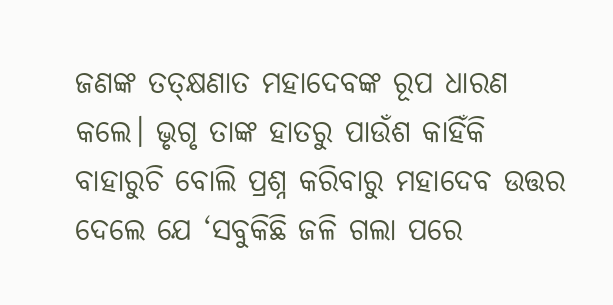ଜଣଙ୍କ ତତ୍‌କ୍ଷଣାତ ମହାଦେବଙ୍କ ରୂପ ଧାରଣ କଲେ। ଭୃଗୃ ତାଙ୍କ ହାତରୁ ପାଉଁଶ କାହିଁକି ବାହାରୁଚି ବୋଲି ପ୍ରଶ୍ନ କରିବାରୁ ମହାଦେବ ଉତ୍ତର ଦେଲେ ଯେ ‘ସବୁକିଛି ଜଳି ଗଲା ପରେ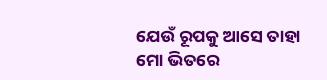ଯେଉଁ ରୂପକୁ ଆସେ ତାହା ମୋ ଭିତରେ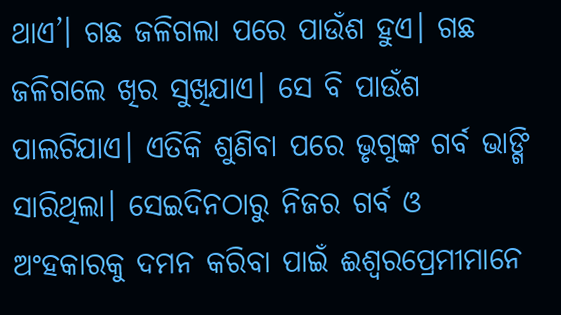ଥାଏ’। ଗଛ ଜଳିଗଲା ପରେ ପାଉଁଶ ହୁଏ। ଗଛ ଜଳିଗଲେ ଖିର ସୁଖିଯାଏ। ସେ ବି ପାଉଁଶ ପାଲଟିଯାଏ। ଏତିକି ଶୁଣିବା ପରେ ଭୃଗୁଙ୍କ ଗର୍ବ ଭାଙ୍ଗି ସାରିଥିଲା। ସେଇଦିନଠାରୁ ନିଜର ଗର୍ବ ଓ ଅଂହକାରକୁ ଦମନ କରିବା ପାଇଁ ଈଶ୍ୱରପ୍ରେମୀମାନେ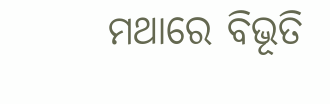ମଥାରେ ବିଭୂତି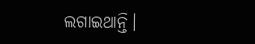ଲଗାଇଥାନ୍ତି।